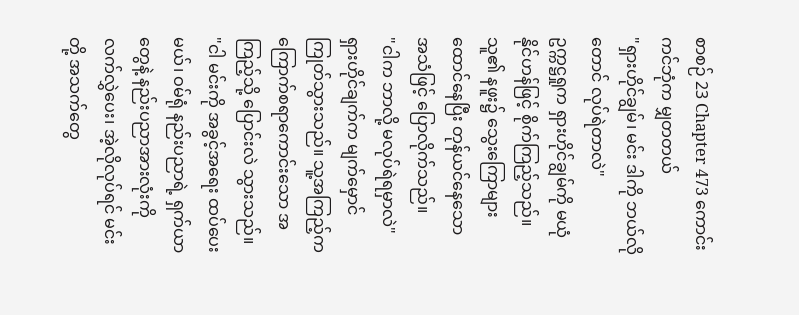စာစဉ် 23 Chapter 473 ကောင်းကင်ဘုံက မျှတတယ်
"ရှားဟိုင်ချွမ်၊ မင်း ဒါကို ဘယ်လိုတောင် လုပ်ရဲတာလဲ"
ဥက္ကဋ္ဌရှုက ရှားဟိုင်ချွမ်ကို မယုံနိုင်ဟန်ဖြင့် စိုက်ကြည့်သည်။ သူ၏ နဖူး၌ သွေးကြောများ ထောင်နေပြီး တုန်ယင်နေသော အသံဖြင့် ပြောလိုက်သည်။
"ငါက ဘာလို့ မလုပ်ရဲရမှာလဲ"
ရှားဟိုင်ချက်က မျက်မှောင်ကြုတ်သွားသည်။ သူ့အကြည့်က ကြောက်စရာကောင်းသော အကြည့်သို့ ပြောင်းလဲ သွားသည်။
"ငါ မင်းကို အခွင့်အရေး ထပ်ပေးမယ်၊ ဝမ်ရုံ နည်းပညာရဲ့ ရှက်ယာတွေနဲ့ နည်းပညာအားလုံးကို လက်လွှဲပေး၊ အဲ့လိုလုပ်ရင် မင်းတို့ အသက်တွေ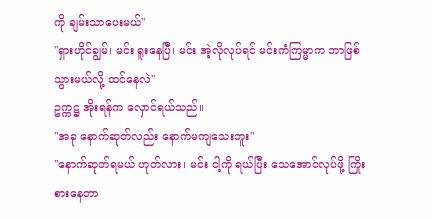ကို ချမ်းသာပေးမယ်"
"ရှားဟိုင်ချွမ်၊ မင်း ရူးနေပြီ၊ မင်း အဲ့လိုလုပ်ရင် မင်းကံကြမ္မာက ဘာဖြစ်သွားမယ်လို့ ထင်နေလဲ"
ဥက္ကဋ္ဌ အိုးရန်က လှောင်ရယ်သည်။
"အခု နောက်ဆုတ်လည်း နောက်မကျသေးဘူး"
"နောက်ဆုတ်ရမယ် ဟုတ်လား၊ မင်း ငါ့ကို ရယ်ပြီး သေအောင်လုပ်ဖို့ ကြိုးစားနေတာ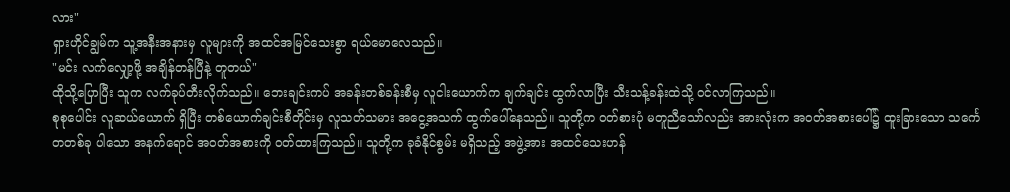လား"
ရှားဟိုင်ချွမ်က သူ့အနီးအနားမှ လူများကို အထင်အမြင်သေးစွာ ရယ်မောလေသည်။
"မင်း လက်လျှော့ဖို့ အချိန်တန်ပြီနဲ့ တူတယ်"
ထိုသို့ပြောပြီး သူက လက်ခုပ်တီးလိုက်သည်။ ဘေးချင်းကပ် အခန်းတစ်ခန်းစီမှ လူငါးယောက်က ချက်ချင်း ထွက်လာပြီး သီးသန့်ခန်းထဲသို့ ဝင်လာကြသည်။
စုစုပေါင်း လူဆယ်ယောက် ရှိပြီး တစ်ယောက်ချင်းစီတိုင်းမှ လူသတ်သမား အငွေ့အသက် ထွက်ပေါ်နေသည်။ သူတို့က ဝတ်စားပုံ မတူညီသော်လည်း အားလုံးက အဝတ်အစားပေါ်၌ ထူးခြားသော သင်္ကေတတစ်ခု ပါသော အနက်ရောင် အဝတ်အစားကို ဝတ်ထားကြသည်။ သူတို့က ခုခံနိုင်စွမ်း မရှိသည့် အဖွဲ့အား အထင်သေးဟန်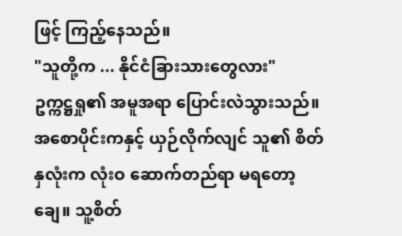ဖြင့် ကြည့်နေသည်။
"သူတို့က ... နိုင်ငံခြားသားတွေလား"
ဥက္ကဋ္ဌရှု၏ အမူအရာ ပြောင်းလဲသွားသည်။ အစောပိုင်းကနှင့် ယှဉ်လိုက်လျင် သူ၏ စိတ်နှလုံးက လုံးဝ ဆောက်တည်ရာ မရတော့ချေ။ သူ့စိတ်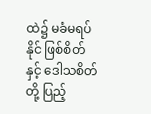ထဲ၌ မခံမရပ်နိုင် ဖြစ်စိတ်နှင့် ဒေါသစိတ်တို့ ပြည့်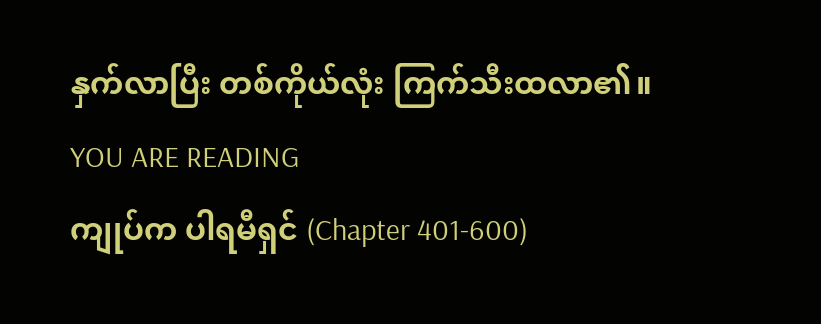နှက်လာပြီး တစ်ကိုယ်လုံး ကြက်သီးထလာ၏။
YOU ARE READING
ကျုပ်က ပါရမီရှင် (Chapter 401-600)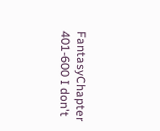FantasyChapter 401-600 I don't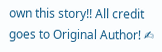own this story!! All credit goes to Original Author! ✍